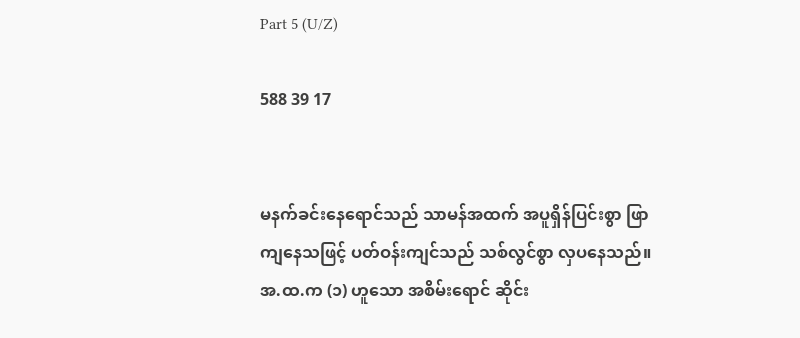Part 5 (U/Z)

588 39 17


မနက်ခင်းနေရောင်သည် သာမန်အထက် အပူရှိန်ပြင်းစွာ ဖြာကျနေသဖြင့် ပတ်ဝန်းကျင်သည် သစ်လွင်စွာ လှပနေသည်။ အ.ထ.က (၁) ဟူသော အစိမ်းရောင် ဆိုင်း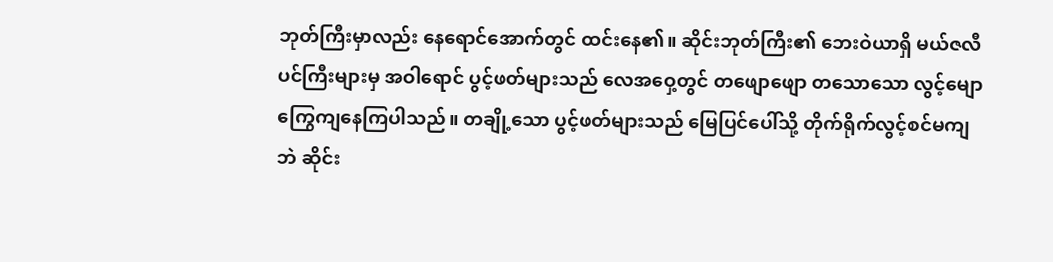ဘုတ်ကြီးမှာလည်း နေရောင်အောက်တွင် ထင်းနေ၏။ ဆိုင်းဘုတ်ကြီး၏ ဘေးဝဲယာရှိ မယ်ဇလီပင်ကြီးများမှ အဝါရောင် ပွင့်ဖတ်များသည် လေအဝှေ့တွင် တဖျောဖျော တသောသော လွင့်မျော ကြွေကျနေကြပါသည်။ တချို့သော ပွင့်ဖတ်များသည် မြေပြင်ပေါ်သို့ တိုက်ရိုက်လွင့်စင်မကျဘဲ ဆိုင်း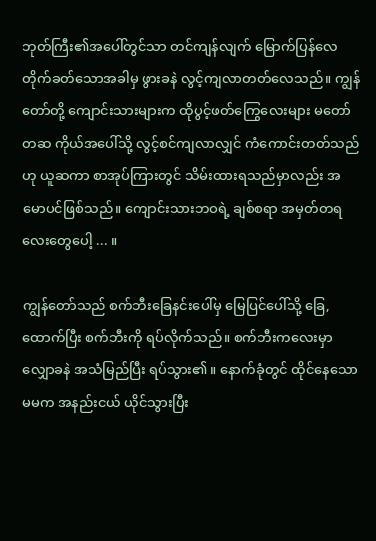ဘုတ်ကြီး၏အပေါ်တွင်သာ တင်ကျန်လျက် မြောက်ပြန်လေ တိုက်ခတ်သောအခါမှ ဖွားခနဲ လွင့်ကျလာတတ်လေသည်။ ကျွန်တော်တို့ ကျောင်းသားများက ထိုပွင့်ဖတ်ကြွေလေးများ မတော်တဆ ကိုယ်အပေါ်သို့ လွင့်စင်ကျလာလျှင် ကံကောင်းတတ်သည်ဟု ယူဆကာ စာအုပ်ကြားတွင် သိမ်းထားရသည်မှာလည်း အမောပင်ဖြစ်သည်။ ကျောင်းသားဘဝရဲ့ ချစ်စရာ အမှတ်တရလေးတွေပေါ့ ... ။

ကျွန်တော်သည် စက်ဘီးခြေနင်းပေါ်မှ မြေပြင်ပေါ်သို့ ခြေ,ထောက်ပြီး စက်ဘီးကို ရပ်လိုက်သည်။ စက်ဘီးကလေးမှာ လျှောခနဲ အသံမြည်ပြီး ရပ်သွား၏။ နောက်ခုံတွင် ထိုင်နေသော မမက အနည်းငယ် ယိုင်သွားပြီး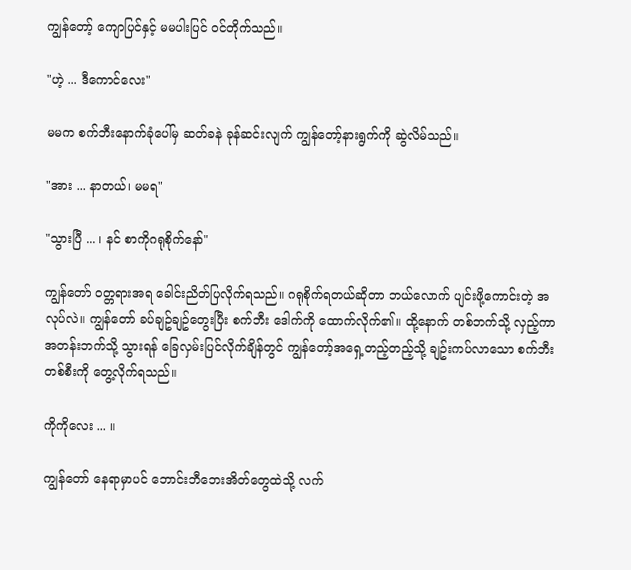ကျွန်တော့် ကျောပြင်နှင့် မမပါးပြင် ဝင်တိုက်သည်။

"ဟဲ့ ... ဒီကောင်လေး"

မမက စက်ဘီးနောက်ခုံပေါ်မှ ဆတ်ခနဲ ခုန်ဆင်းလျက် ကျွန်တော့်နားရွက်ကို ဆွဲလိမ်သည်။

"အား ... နာတယ်၊ မမရ"

"သွားပြီ ... ၊ နင် စာကိုဂရုစိုက်နော်"

ကျွန်တော် ဝတ္တရားအရ ခေါင်းညိတ်ပြလိုက်ရသည်။ ဂရုစိုက်ရတယ်ဆိုတာ ဘယ်လောက် ပျင်းဖို့ကောင်းတဲ့ အလုပ်လဲ။ ကျွန်တော် ခပ်ချဥ်ချဥ်တွေးပြီး စက်ဘီး ဒေါက်ကို ထောက်လိုက်၏။ ထို့နောက် တစ်ဘက်သို့ လှည့်ကာ အတန်းဘက်သို့ သွားရန် ခြေလှမ်းပြင်လိုက်ချိန်တွင် ကျွန်တော့်အရှေ့တည့်တည့်သို့ ချဥ်းကပ်လာသော စက်ဘီးတစ်စီးကို တွေ့လိုက်ရသည်။

ကိုကိုလေး ... ။

ကျွန်တော် နေရာမှာပင် ဘောင်းဘီဘေးအိတ်တွေထဲသို့ လက်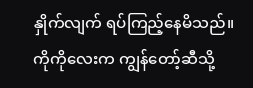နှိုက်လျက် ရပ်ကြည့်နေမိသည်။ ကိုကိုလေးက ကျွန်တော့်ဆီသို့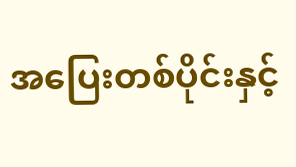အပြေးတစ်ပိုင်းနှင့်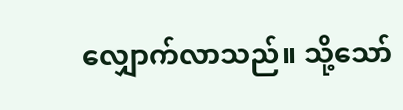လျှောက်လာသည်။ သို့သော်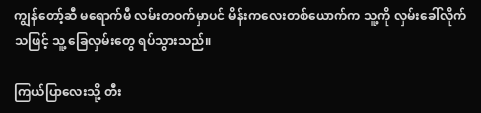ကျွန်တော့်ဆီ မရောက်မီ လမ်းတဝက်မှာပင် မိန်းကလေးတစ်ယောက်က သူ့ကို လှမ်းခေါ်လိုက်သဖြင့် သူ့ ခြေလှမ်းတွေ ရပ်သွားသည်။

ကြယ်ပြာလေးသို့ တီး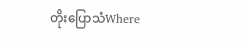တိုးပြောသံWhere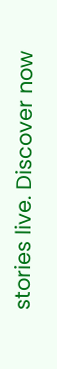stories live. Discover now